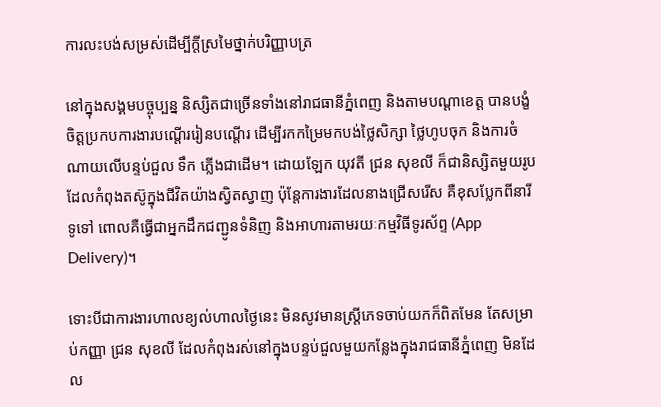ការលះបង់សម្រស់ដើម្បីក្តីស្រមៃថ្នាក់បរិញ្ញាបត្រ

នៅក្នុងសង្គមបច្ចុប្បន្ន និស្សិតជាច្រើនទាំងនៅរាជធានីភ្នំពេញ និងតាមបណ្តាខេត្ត បានបង្ខំចិត្តប្រកបការងារបណ្តើររៀនបណ្តើរ ដើម្បីរកកម្រៃមកបង់ថ្លៃសិក្សា ថ្លៃហូបចុក និងការចំណាយលើបន្ទប់ជួល ទឹក ភ្លើងជាដើម។ ដោយឡែក យុវតី ជ្រន សុខលី ក៏ជានិស្សិតមួយរូបដែលកំពុងតស៊ូក្នុងជីវិតយ៉ាងស្វិតស្វាញ ប៉ុន្តែការងារដែលនាងជ្រើសរើស គឺខុសប្លែកពីនារីទូទៅ ពោលគឺធ្វើជាអ្នកដឹកជញ្ជូនទំនិញ និងអាហារតាមរយៈកម្មវិធីទូរស័ព្ទ (App Delivery)។

ទោះបីជាការងារហាលខ្យល់ហាលថ្ងៃនេះ មិនសូវមានស្រ្តីភេទចាប់យកក៏ពិតមែន តែសម្រាប់កញ្ញា ជ្រន សុខលី ដែលកំពុងរស់នៅក្នុងបន្ទប់ជួលមួយកន្លែងក្នុងរាជធានីភ្នំពេញ មិនដែល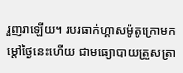រួញរាឡើយ។ របរធាក់ហ្គាសម៉ូតូក្រោមកម្តៅថ្ងៃនេះហើយ ជាមធ្យោបាយត្រួសត្រា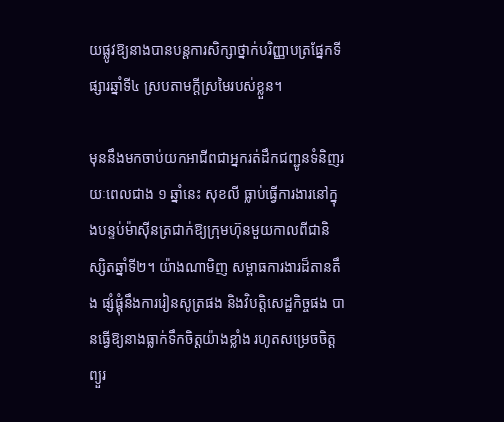យផ្លូវឱ្យនាងបានបន្តការសិក្សាថ្នាក់បរិញ្ញាបត្រផ្នែកទីផ្សារឆ្នាំទី៤ ស្របតាមក្តីស្រមៃរបស់ខ្លួន។

មុននឹងមកចាប់យកអាជីពជាអ្នករត់ដឹកជញ្ជូនទំនិញរយៈពេលជាង ១ ឆ្នាំនេះ សុខលី ធ្លាប់ធ្វើការងារនៅក្នុងបន្ទប់ម៉ាស៊ីនត្រជាក់ឱ្យក្រុមហ៊ុនមួយកាលពីជានិស្សិតឆ្នាំទី២។ យ៉ាងណាមិញ សម្ពាធការងារដ៏តានតឹង ផ្សំផ្គុំនឹងការរៀនសូត្រផង និងវិបត្តិសេដ្ឋកិច្ចផង បានធ្វើឱ្យនាងធ្លាក់ទឹកចិត្តយ៉ាងខ្លាំង រហូតសម្រេចចិត្តព្យួរ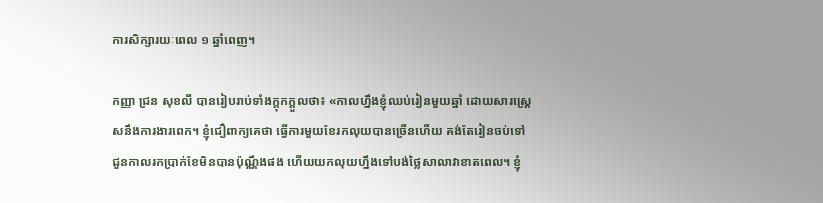ការសិក្សារយៈពេល ១ ឆ្នាំពេញ។

កញ្ញា ជ្រន សុខលី បានរៀបរាប់ទាំងក្តុកក្តួលថា៖ «កាលហ្នឹងខ្ញុំឈប់រៀនមួយឆ្នាំ ដោយសារស្រ្តេសនឹងការងារពេក។ ខ្ញុំជឿពាក្យគេថា ធ្វើការមួយខែរកលុយបានច្រើនហើយ គង់តែរៀនចប់ទៅ ជួនកាលរកប្រាក់ខែមិនបានប៉ុណ្ណឹងផង ហើយយកលុយហ្នឹងទៅបង់ថ្លៃសាលាវាខាតពេល។ ខ្ញុំ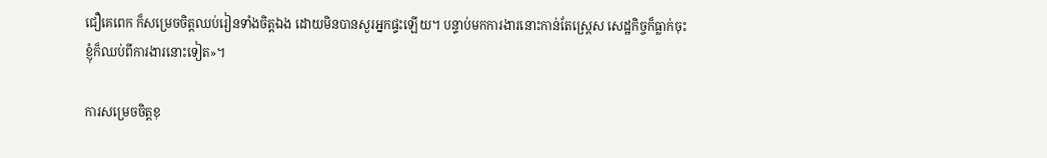ជឿគេពេក ក៏សម្រេចចិត្តឈប់រៀនទាំងចិត្តឯង ដោយមិនបានសួរអ្នកផ្ទះឡើយ។ បន្ទាប់មកការងារនោះកាន់តែស្ត្រេស សេដ្ឋកិច្ចក៏ធ្លាក់ចុះ ខ្ញុំក៏ឈប់ពីការងារនោះទៀត»។

ការសម្រេចចិត្តខុ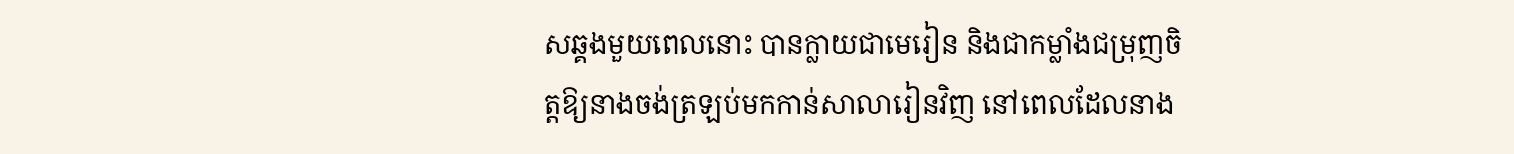សឆ្គងមួយពេលនោះ បានក្លាយជាមេរៀន និងជាកម្លាំងជម្រុញចិត្តឱ្យនាងចង់ត្រឡប់មកកាន់សាលារៀនវិញ នៅពេលដែលនាង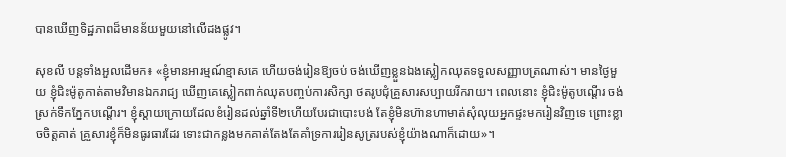បានឃើញទិដ្ឋភាពដ៏មានន័យមួយនៅលើដងផ្លូវ។

សុខលី បន្តទាំងអួលដើមក៖ «ខ្ញុំមានអារម្មណ៍ខ្មាសគេ ហើយចង់រៀនឱ្យចប់ ចង់ឃើញខ្លួនឯងស្លៀកឈុតទទួលសញ្ញាបត្រណាស់។ មានថ្ងៃមួយ ខ្ញុំជិះម៉ូតូកាត់តាមវិមានឯករាជ្យ ឃើញគេស្លៀកពាក់ឈុតបញ្ចប់ការសិក្សា ថតរូបជុំគ្រួសារសប្បាយរីករាយ។ ពេលនោះ ខ្ញុំជិះម៉ូតូបណ្តើរ ចង់ស្រក់ទឹកភ្នែកបណ្តើរ។ ខ្ញុំស្តាយក្រោយដែលខំរៀនដល់ឆ្នាំទី២ហើយបែរជាបោះបង់ តែខ្ញុំមិនហ៊ានហាមាត់សុំលុយអ្នកផ្ទះមករៀនវិញទេ ព្រោះខ្លាចចិត្តគាត់ គ្រួសារខ្ញុំក៏មិនធូរធារដែរ ទោះជាកន្លងមកគាត់តែងតែគាំទ្រការរៀនសូត្ររបស់ខ្ញុំយ៉ាងណាក៏ដោយ»។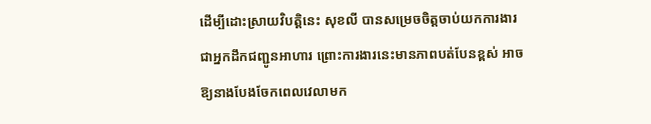ដើម្បីដោះស្រាយវិបត្តិនេះ សុខលី បានសម្រេចចិត្តចាប់យកការងារជាអ្នកដឹកជញ្ជូនអាហារ ព្រោះការងារនេះមានភាពបត់បែនខ្ពស់ អាចឱ្យនាងបែងចែកពេលវេលាមក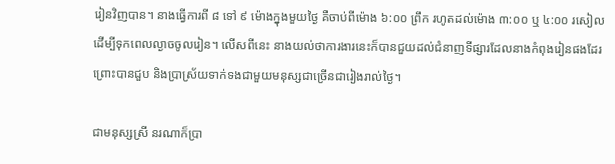រៀនវិញបាន។ នាងធ្វើការពី ៨ ទៅ ៩ ម៉ោងក្នុងមួយថ្ងៃ គឺចាប់ពីម៉ោង ៦:០០ ព្រឹក រហូតដល់ម៉ោង ៣:០០ ឬ ៤:០០ រសៀល ដើម្បីទុកពេលល្ងាចចូលរៀន។ លើសពីនេះ នាងយល់ថាការងារនេះក៏បានជួយដល់ជំនាញទីផ្សារដែលនាងកំពុងរៀនផងដែរ ព្រោះបានជួប និងប្រាស្រ័យទាក់ទងជាមួយមនុស្សជាច្រើនជារៀងរាល់ថ្ងៃ។

ជាមនុស្សស្រី នរណាក៏ប្រា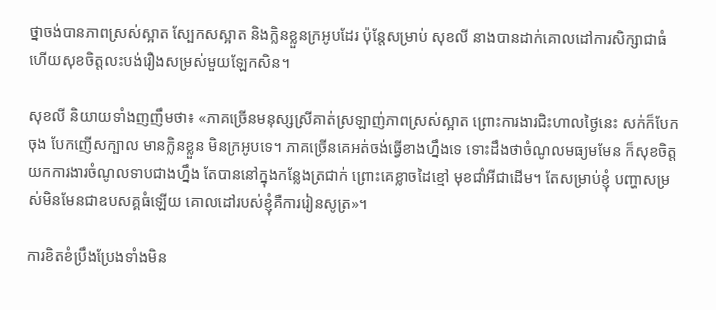ថ្នាចង់បានភាពស្រស់ស្អាត ស្បែកសស្អាត និងក្លិនខ្លួនក្រអូបដែរ ប៉ុន្តែសម្រាប់ សុខលី នាងបានដាក់គោលដៅការសិក្សាជាធំ ហើយសុខចិត្តលះបង់រឿងសម្រស់មួយឡែកសិន។

សុខលី និយាយទាំងញញឹមថា៖ «ភាគច្រើនមនុស្សស្រីគាត់ស្រឡាញ់ភាពស្រស់ស្អាត ព្រោះការងារជិះហាលថ្ងៃនេះ សក់ក៏បែកចុង បែកញើសក្បាល មានក្លិនខ្លួន មិនក្រអូបទេ។ ភាគច្រើនគេអត់ចង់ធ្វើខាងហ្នឹងទេ ទោះដឹងថាចំណូលមធ្យមមែន ក៏សុខចិត្តយកការងារចំណូលទាបជាងហ្នឹង តែបាននៅក្នុងកន្លែងត្រជាក់ ព្រោះគេខ្លាចដៃខ្មៅ មុខជាំអីជាដើម។ តែសម្រាប់ខ្ញុំ បញ្ហាសម្រស់មិនមែនជាឧបសគ្គធំឡើយ គោលដៅរបស់ខ្ញុំគឺការរៀនសូត្រ»។

ការខិតខំប្រឹងប្រែងទាំងមិន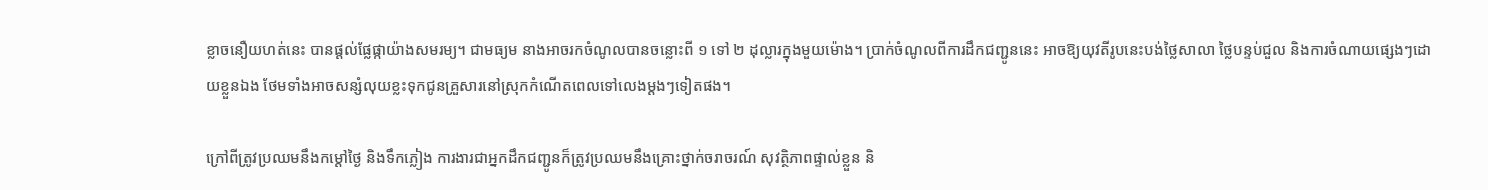ខ្លាចនឿយហត់នេះ បានផ្តល់ផ្លែផ្កាយ៉ាងសមរម្យ។ ជាមធ្យម នាងអាចរកចំណូលបានចន្លោះពី ១ ទៅ ២ ដុល្លារក្នុងមួយម៉ោង។ ប្រាក់ចំណូលពីការដឹកជញ្ជូននេះ អាចឱ្យយុវតីរូបនេះបង់ថ្លៃសាលា ថ្លៃបន្ទប់ជួល និងការចំណាយផ្សេងៗដោយខ្លួនឯង ថែមទាំងអាចសន្សំលុយខ្លះទុកជូនគ្រួសារនៅស្រុកកំណើតពេលទៅលេងម្តងៗទៀតផង។

ក្រៅពីត្រូវប្រឈមនឹងកម្តៅថ្ងៃ និងទឹកភ្លៀង ការងារជាអ្នកដឹកជញ្ជូនក៏ត្រូវប្រឈមនឹងគ្រោះថ្នាក់ចរាចរណ៍ សុវត្ថិភាពផ្ទាល់ខ្លួន និ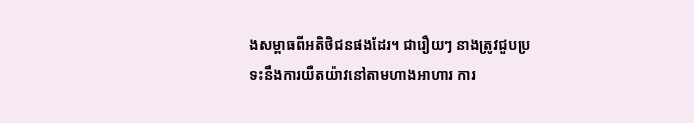ងសម្ពាធពីអតិថិជនផងដែរ។ ជារឿយៗ នាងត្រូវជួបប្រទះនឹងការយឺតយ៉ាវនៅតាមហាងអាហារ ការ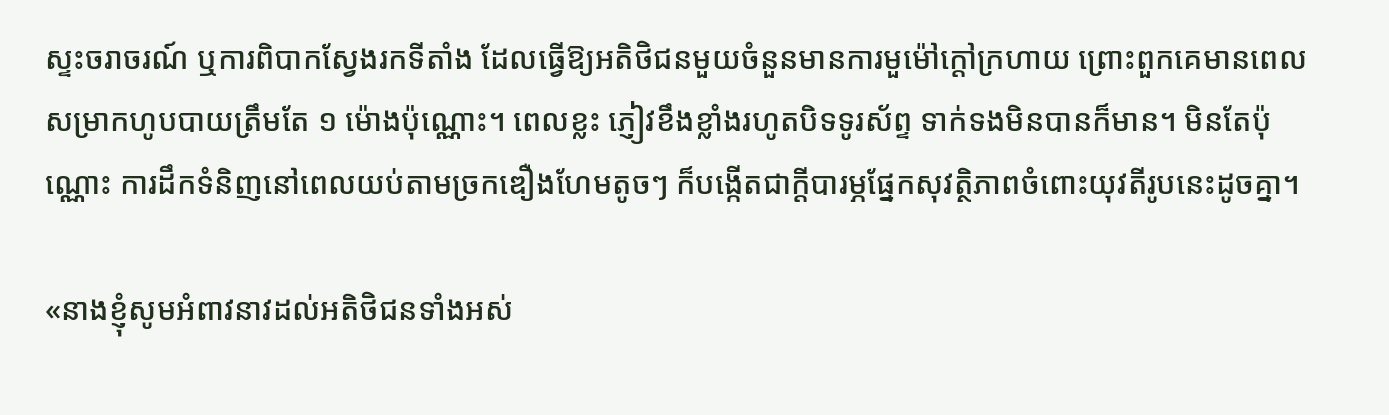ស្ទះចរាចរណ៍ ឬការពិបាកស្វែងរកទីតាំង ដែលធ្វើឱ្យអតិថិជនមួយចំនួនមានការមួម៉ៅក្តៅក្រហាយ ព្រោះពួកគេមានពេលសម្រាកហូបបាយត្រឹមតែ ១ ម៉ោងប៉ុណ្ណោះ។ ពេលខ្លះ ភ្ញៀវខឹងខ្លាំងរហូតបិទទូរស័ព្ទ ទាក់ទងមិនបានក៏មាន។ មិនតែប៉ុណ្ណោះ ការដឹកទំនិញនៅពេលយប់តាមច្រកឌឿងហែមតូចៗ ក៏បង្កើតជាក្តីបារម្ភផ្នែកសុវត្ថិភាពចំពោះយុវតីរូបនេះដូចគ្នា។

«នាងខ្ញុំសូមអំពាវនាវដល់អតិថិជនទាំងអស់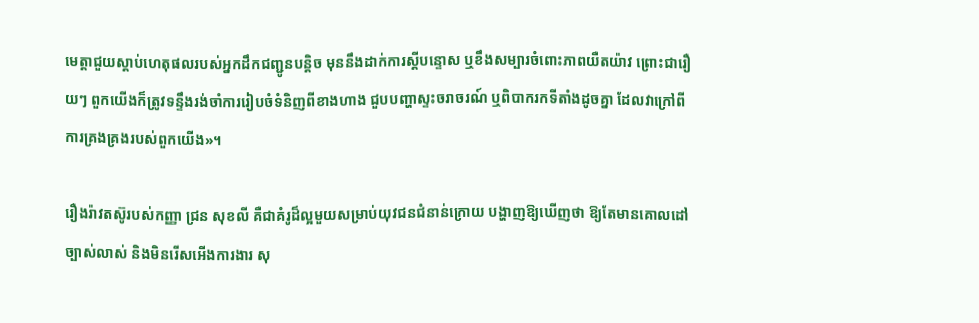មេត្តាជួយស្តាប់ហេតុផលរបស់អ្នកដឹកជញ្ជូនបន្តិច មុននឹងដាក់ការស្តីបន្ទោស ឬខឹងសម្បារចំពោះភាពយឺតយ៉ាវ ព្រោះជារឿយៗ ពួកយើងក៏ត្រូវទន្ទឹងរង់ចាំការរៀបចំទំនិញពីខាងហាង ជួបបញ្ហាស្ទះចរាចរណ៍ ឬពិបាករកទីតាំងដូចគ្នា ដែលវាក្រៅពីការគ្រងគ្រងរបស់ពួកយើង»។

រឿងរ៉ាវតស៊ូរបស់កញ្ញា ជ្រន សុខលី គឺជាគំរូដ៏ល្អមួយសម្រាប់យុវជនជំនាន់ក្រោយ បង្ហាញឱ្យឃើញថា ឱ្យតែមានគោលដៅច្បាស់លាស់ និងមិនរើសអើងការងារ សុ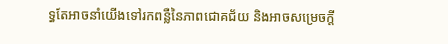ទ្ធតែអាចនាំយើងទៅរកពន្លឺនៃភាពជោគជ័យ និងអាចសម្រេចក្តី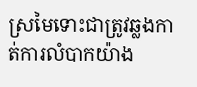ស្រមៃទោះជាត្រូវឆ្លងកាត់ការលំបាកយ៉ាង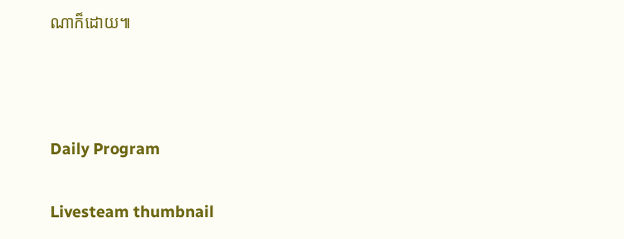ណាក៏ដោយ៕



Daily Program

Livesteam thumbnail